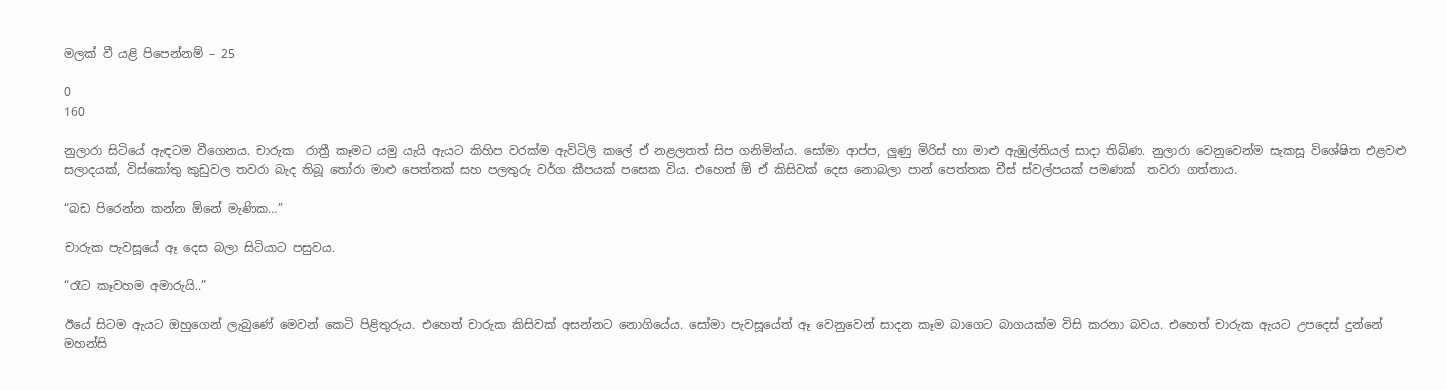මලක් වී යළි පිපෙන්නම් – 25

0
160

නුලාරා සිටියේ ඇඳටම වීගෙනය. චාරුක  රාත්‍රී කෑමට යමු යැයි ඇයට කිහිප වරක්ම ඇවිටිලි කලේ ඒ නළලතත් සිප ගනිමින්ය. සෝමා ආප්ප, ලුණු මිරිස් හා මාළු ඇඹුල්තියල් සාදා තිබිණ. නුලාරා වෙනුවෙන්ම සැකසූ විශේෂිත එළවළු සලාදයක්, විස්කෝතු කුඩුවල තවරා බැද තිබූ තෝරා මාළු පෙත්තක් සහ පලතුරු වර්ග කීපයක් පසෙක විය. එහෙත් ඕ ඒ කිසිවක් දෙස නොබලා පාන් පෙත්තක චීස් ස්වල්පයක් පමණක්  තවරා ගත්තාය.

“බඩ පිරෙන්න කන්න ඕනේ මැණික…”

චාරුක පැවසූයේ ඈ දෙස බලා සිටියාට පසුවය.

“රෑට කෑවහම අමාරුයි..”

ඊයේ සිටම ඇයට ඔහුගෙන් ලැබුණේ මෙවන් කෙටි පිළිතුරුය. එහෙත් චාරුක කිසිවක් අසන්නට නොගියේය. සෝමා පැවසූයේත් ඈ වෙනුවෙන් සාදන කෑම බාගෙට බාගයක්ම විසි කරනා බවය. එහෙත් චාරුක ඇයට උපදෙස් දුන්නේ මහන්සි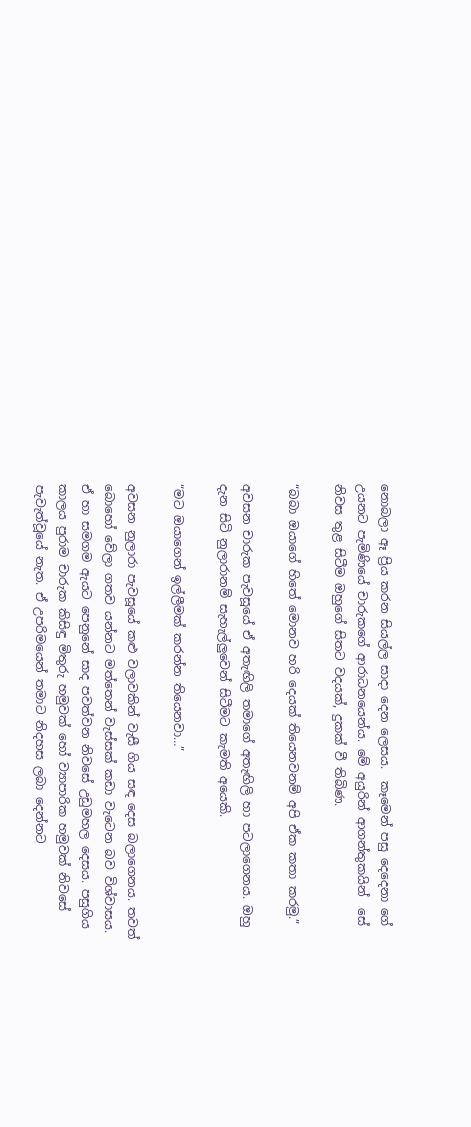නොබලා ඈ ප්‍රිය කරන සියල්ල සාදා දෙන ලෙසය.  කෑමෙන් පසු දෙදෙනා ගේ  උයනට පැමිණියේ චාරුකගේ ආරාධනයෙන්ය. මේ අයුරින් ආගන්තුකයින්  සේ නිවස තුළ සිටීම ඔහුගේ සිතට වදයක්, දුකක් වී තිබිණ.

“බබා ඔයාගේ හිතේ මොනව හරි දෙයක් තියෙනවනම් අපි ඒක කතා කරමු.”

අවසන චාරුක පැවසූයේ ඒ අතැඟිලි තමාගේ අතැඟිලි හා පටලාගෙනය. ඔහු දැන සිටි නුලාරානම් සැහැල්ලුවෙන් සිටීමට කැමති අයෙකි.

“මට ඔයාගෙන් ඉල්ලීමක් කරන්න තියෙනවා…”

අවසන නුලාරා පැවසූයේ කළු වලාවකින් වැසී ගිය සඳ දෙස බලාගෙනය. තවත් බොහෝ වේලා ගතව යන්නට මත්තෙන් වැස්සක් කඩා වැටෙන බව විශ්වාසය. ඒ හා සමගම ඇයට පෙනුනේ සාද පවත්වන නිවසේ උඩුමහල දෙසය. පසුගිය කාලය පුරාම චාරුක කිසිඳු මිතුරු හමුවක් හෝ ව්‍යාපාරික හමුවක් නිවසේ පැවැත්වූයේ නැත. ඒ උපරිමයෙන් තමාට නිදහස ලබා දෙන්නට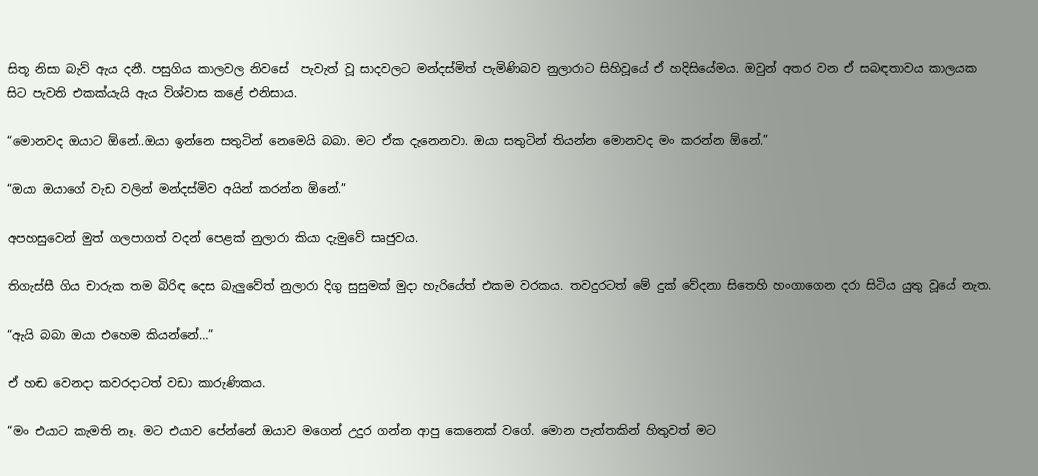සිතූ නිසා බැව් ඇය දනී. පසුගිය කාලවල නිවසේ  පැවැත් වූ සාදවලට මන්දස්මිත් පැමිණිබව නුලාරාට සිහිවූයේ ඒ හදිසියේමය. ඔවුන් අතර වන ඒ සබඳතාවය කාලයක සිට පැවති එකක්යැයි ඇය විශ්වාස කළේ එනිසාය.

“මොනවද ඔයාට ඕනේ..ඔයා ඉන්නෙ සතුටින් නෙමෙයි බබා. මට ඒක දැනෙනවා. ඔයා සතුටින් තියන්න මොනවද මං කරන්න ඕනේ.”

“ඔයා ඔයාගේ වැඩ වලින් මන්දස්මිව අයින් කරන්න ඕනේ.”

අපහසුවෙන් මුත් ගලපාගත් වදන් පෙළක් නුලාරා කියා දැමුවේ සෘජුවය.

තිගැස්සී ගිය චාරුක තම බිරිඳ දෙස බැලුවේත් නුලාරා දිගු සුසුමක් මුදා හැරියේත් එකම වරකය. තවදුරටත් මේ දුක් වේදනා සිතෙහි හංගාගෙන දරා සිටිය යුතු වූයේ නැත.

“ඇයි බබා ඔයා එහෙම කියන්නේ…”

ඒ හඬ වෙනදා කවරදාටත් වඩා කාරුණිකය.

“මං එයාට කැමති නෑ. මට එයාව පේන්නේ ඔයාව මගෙන් උදුර ගන්න ආපු කෙනෙක් වගේ. මොන පැත්තකින් හිතුවත් මට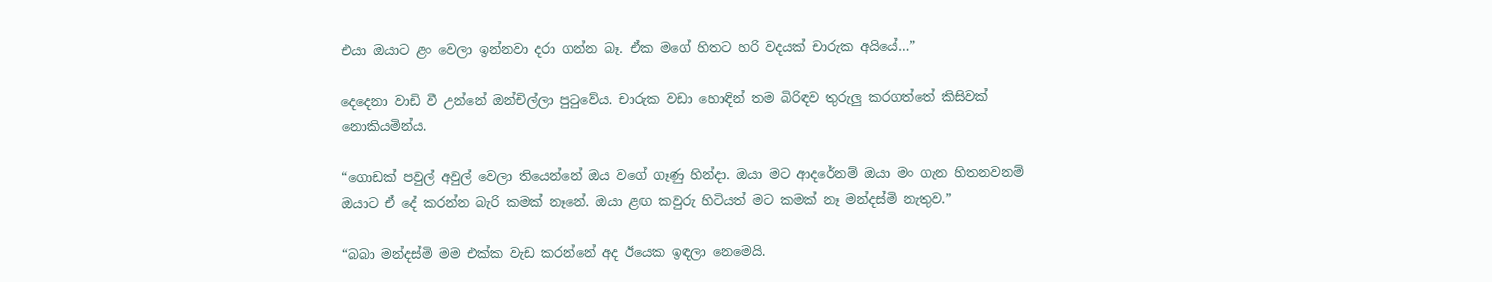එයා ඔයාට ළං වෙලා ඉන්නවා දරා ගන්න බෑ. ඒක මගේ හිතට හරි වදයක් චාරුක අයියේ…”

දෙදෙනා වාඩි වී උන්නේ ඔන්චිල්ලා පුටුවේය. චාරුක වඩා හොඳින් තම බිරිඳව තුරුලු කරගත්තේ කිසිවක් නොකියමින්ය.

“ගොඩක් පවුල් අවුල් වෙලා තියෙන්නේ ඔය වගේ ගෑණු හින්දා. ඔයා මට ආදරේනම් ඔයා මං ගැන හිතනවනම් ඔයාට ඒ දේ කරන්න බැරි කමක් නෑනේ. ඔයා ළඟ කවුරු හිටියත් මට කමක් නෑ මන්දස්මි නැතුව.”

“බබා මන්දස්මි මම එක්ක වැඩ කරන්නේ අද ඊයෙක ඉඳලා නෙමෙයි.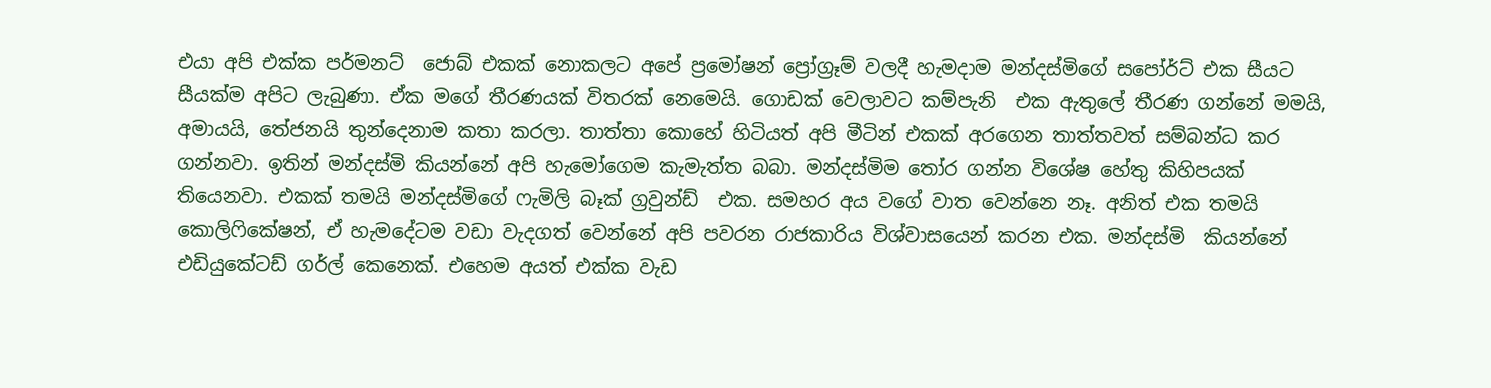එයා අපි එක්ක පර්මනට්  ජොබ් එකක් නොකලට අපේ ප්‍රමෝෂන් ප්‍රෝග්‍රෑම් වලදී හැමදාම මන්දස්මිගේ සපෝර්ට් එක සීයට සීයක්ම අපිට ලැබුණා. ඒක මගේ තීරණයක් විතරක් නෙමෙයි. ගොඩක් වෙලාවට කම්පැනි  එක ඇතුලේ තීරණ ගන්නේ මමයි, අමායයි, තේජනයි තුන්දෙනාම කතා කරලා. තාත්තා කොහේ හිටියත් අපි මීටින් එකක් අරගෙන තාත්තවත් සම්බන්ධ කර ගන්නවා. ඉතින් මන්දස්මි කියන්නේ අපි හැමෝගෙම කැමැත්ත බබා. මන්දස්මිම තෝර ගන්න විශේෂ හේතු කිහිපයක් තියෙනවා. එකක් තමයි මන්දස්මිගේ ෆැමිලි බෑක් ග්‍රවුන්ඩ්  එක. සමහර අය වගේ වාත වෙන්නෙ නෑ. අනිත් එක තමයි කොලිෆිකේෂන්, ඒ හැමදේටම වඩා වැදගත් වෙන්නේ අපි පවරන රාජකාරිය විශ්වාසයෙන් කරන එක. මන්දස්මි  කියන්නේ එඩියුකේටඩ් ගර්ල් කෙනෙක්. එහෙම අයත් එක්ක වැඩ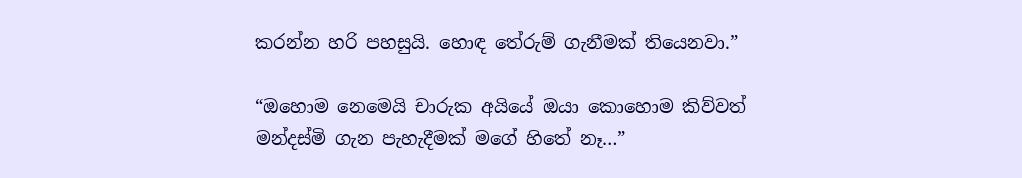කරන්න හරි පහසුයි. හොඳ තේරුම් ගැනීමක් තියෙනවා.”

“ඔහොම නෙමෙයි චාරුක අයියේ ඔයා කොහොම කිව්වත් මන්දස්මි ගැන පැහැදීමක් මගේ හිතේ නෑ…”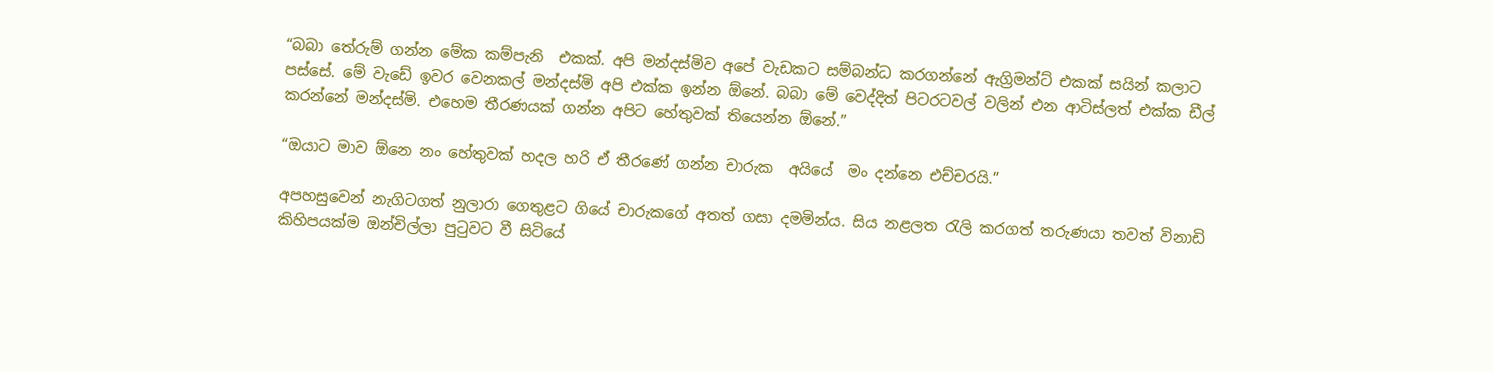“බබා තේරුම් ගන්න මේක කම්පැනි  එකක්. අපි මන්දස්මිව අපේ වැඩකට සම්බන්ධ කරගන්නේ ඇග්‍රිමන්ට් එකක් සයින් කලාට පස්සේ. මේ වැඩේ ඉවර වෙනකල් මන්දස්මි අපි එක්ක ඉන්න ඕනේ. බබා මේ වෙද්දිත් පිටරටවල් වලින් එන ආටිස්ලත් එක්ක ඩීල් කරන්නේ මන්දස්මි. එහෙම තීරණයක් ගන්න අපිට හේතුවක් තියෙන්න ඕනේ.”

“ඔයාට මාව ඕනෙ නං හේතුවක් හදල හරි ඒ තීරණේ ගන්න චාරුක  අයියේ  මං දන්නෙ එච්චරයි.”

අපහසුවෙන් නැගිටගත් නුලාරා ගෙතුළට ගියේ චාරුකගේ අතත් ගසා දමමින්ය. සිය නළලත රැලි කරගත් තරුණයා තවත් විනාඩි කිහිපයක්ම ඔන්චිල්ලා පුටුවට වී සිටියේ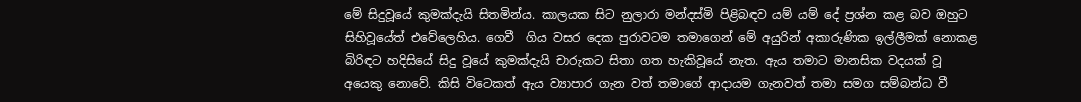මේ සිදුවූයේ කුමක්දැයි සිතමින්ය. කාලයක සිට නුලාරා මන්දස්මි පිළිබඳව යම් යම් දේ ප්‍රශ්න කළ බව ඔහුට සිහිවූයේත් එවේලෙහිය. ගෙවී  ගිය වසර දෙක පුරාවටම තමාගෙන් මේ අයුරින් අකාරුණික ඉල්ලීමක් නොකළ බිරිඳට හදිසියේ සිදු වූයේ කුමක්දැයි චාරුකට සිතා ගත හැකිවූයේ නැත. ඇය තමාට මානසික වදයක් වූ අයෙකු නොවේ. කිසි විටෙකත් ඇය ව්‍යාපාර ගැන වත් තමාගේ ආදායම ගැනවත් තමා සමග සම්බන්ධ වී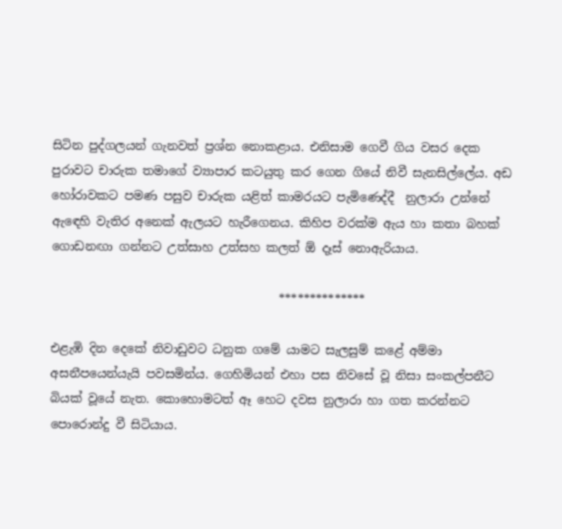සිටින පුද්ගලයන් ගැනවත් ප්‍රශ්න නොකළාය. එනිසාම ගෙවී ගිය වසර දෙක පුරාවට චාරුක තමාගේ ව්‍යාපාර කටයුතු කර ගෙන ගියේ නිවී සැනසිල්ලේය. අඩ හෝරාවකට පමණ පසුව චාරුක යළිත් කාමරයට පැමිණෙද්දී  නුලාරා උන්නේ ඇඳෙහි වැතිර අනෙක් ඇලයට හැරීගෙනය. කිහිප වරක්ම ඇය හා කතා බහක් ගොඩනඟා ගන්නට උත්සාහ උත්සහ කලත් ඕ දෑස් නොඇරියාය.

                                      **************

එළැඹි දින දෙකේ නිවාඩුවට ධනුක ගමේ යාමට සැලසුම් කළේ අම්මා අසනීපයෙන්යැයි පවසමින්ය. ගෙහිමියන් එහා පස නිවසේ වූ නිසා සංකල්පනීට බියක් වූයේ නැත. කොහොමටත් ඈ හෙට දවස නුලාරා හා ගත කරන්නට පොරොන්දු වී සිටියාය.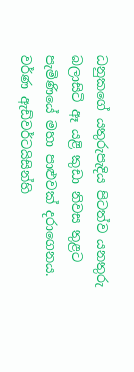ධනුකගේ යතුරුපැදිය පිටත්ව යනතුරු බලාසිටි ඈ යළි කුඩා නිවස තුළට පැමිණියේ මහා පාළුවක් දරාගෙනය. වර්ණ ඇඩ්වර්ටයිසින්හි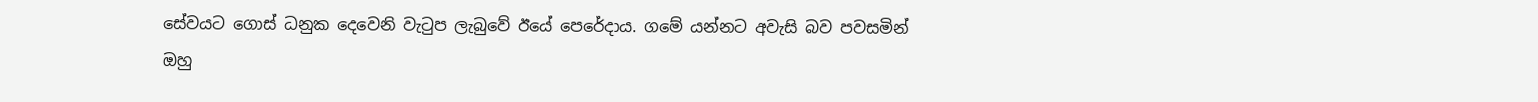සේවයට ගොස් ධනුක දෙවෙනි වැටුප ලැබුවේ ඊයේ පෙරේදාය. ගමේ යන්නට අවැසි බව පවසමින් ඔහු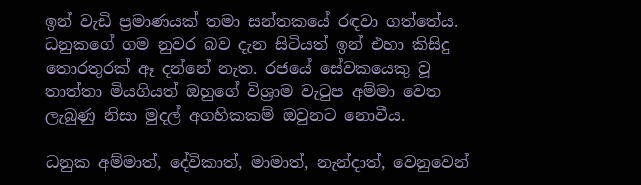ඉන් වැඩි ප්‍රමාණයක් තමා සන්තකයේ රඳවා ගත්තේය. ධනුකගේ ගම නුවර බව දැන සිටියත් ඉන් එහා කිසිදු තොරතුරක් ඈ දන්නේ නැත. රජයේ සේවකයෙකු වූ තාත්තා මියගියත් ඔහුගේ විශ්‍රාම වැටුප අම්මා වෙත ලැබුණු නිසා මුදල් අගහිකකම් ඔවුනට නොවීය.

ධනුක අම්මාත්, දේවිකාත්, මාමාත්, නැන්දාත්, වෙනුවෙන්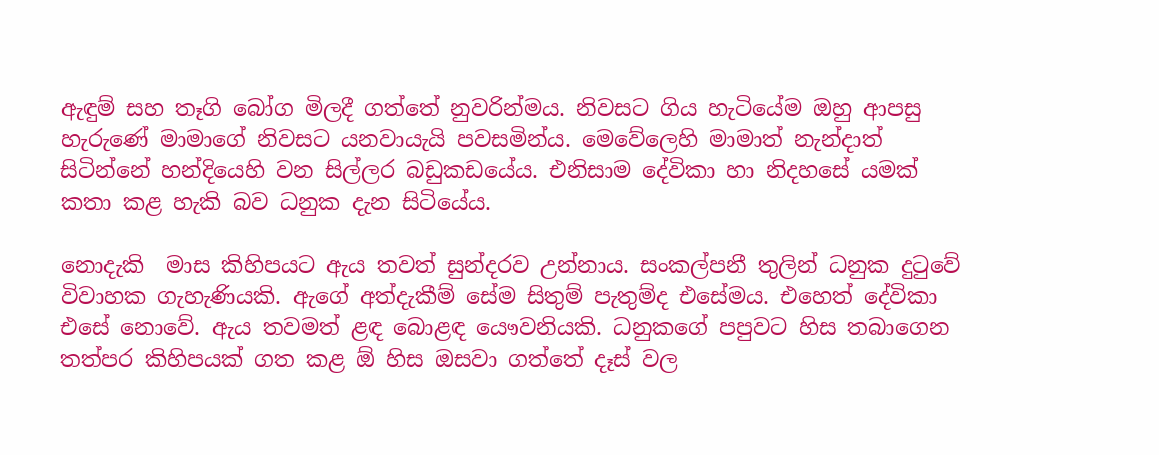ඇඳුම් සහ තෑගි බෝග මිලදී ගත්තේ නුවරින්මය. නිවසට ගිය හැටියේම ඔහු ආපසු හැරුණේ මාමාගේ නිවසට යනවායැයි පවසමින්ය. මෙවේලෙහි මාමාත් නැන්දාත් සිටින්නේ හන්දියෙහි වන සිල්ලර බඩුකඩයේය. එනිසාම දේවිකා හා නිදහසේ යමක් කතා කළ හැකි බව ධනුක දැන සිටියේය.

නොදැකි  මාස කිහිපයට ඇය තවත් සුන්දරව උන්නාය. සංකල්පනී තුලින් ධනුක දුටුවේ විවාහක ගැහැණියකි. ඇගේ අත්දැකීම් සේම සිතුම් පැතුම්ද එසේමය. එහෙත් දේවිකා එසේ නොවේ. ඇය තවමත් ළඳ බොළඳ යෞවනියකි. ධනුකගේ පපුවට හිස තබාගෙන තත්පර කිහිපයක් ගත කළ ඕ හිස ඔසවා ගත්තේ දෑස් වල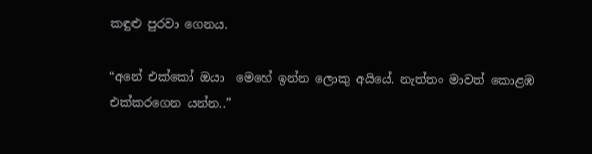කඳුළු පුරවා ගෙනය.

“අනේ එක්කෝ ඔයා  මෙහේ ඉන්න ලොකු අයියේ. නැත්තං මාවත් කොළඹ එක්කරගෙන යන්න..”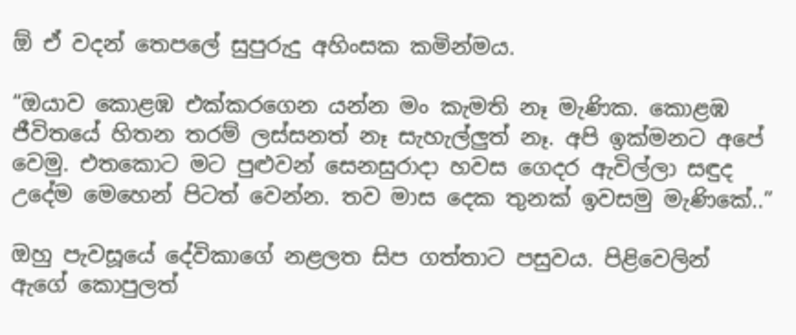ඕ ඒ වදන් තෙපලේ සුපුරුදු අහිංසක කමින්මය.

“ඔයාව කොළඹ එක්කරගෙන යන්න මං කැමති නෑ මැණික. කොළඹ ජීවිතයේ හිතන තරම් ලස්සනත් නෑ සැහැල්ලුත් නෑ. අපි ඉක්මනට අපේ වෙමු. එතකොට මට පුළුවන් සෙනසුරාදා හවස ගෙදර ඇවිල්ලා සඳුද උදේම මෙහෙන් පිටත් වෙන්න. තව මාස දෙක තුනක් ඉවසමු මැණිකේ..”

ඔහු පැවසූයේ දේවිකාගේ නළලත සිප ගත්තාට පසුවය. පිළිවෙලින් ඇගේ කොපුලත්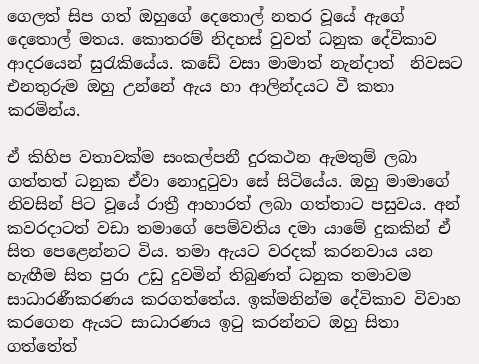ගෙලත් සිප ගත් ඔහුගේ දෙතොල් නතර වූයේ ඇගේ දෙතොල් මතය. කොතරම් නිදහස් වුවත් ධනුක දේවිකාව ආදරයෙන් සුරැකියේය. කඩේ වසා මාමාත් නැන්දාත්  නිවසට එනතුරුම ඔහු උන්නේ ඇය හා ආලින්දයට වී කතා කරමින්ය.

ඒ කිහිප වතාවක්ම සංකල්පනී දුරකථන ඇමතුම් ලබා ගත්තත් ධනුක ඒවා නොදුටුවා සේ සිටියේය. ඔහු මාමාගේ නිවසින් පිට වූයේ රාත්‍රී ආහාරත් ලබා ගත්තාට පසුවය. අන් කවරදාටත් වඩා තමාගේ පෙම්වතිය දමා යාමේ දුකකින් ඒ සිත පෙළෙන්නට විය. තමා ඇයට වරදක් කරනවාය යන හැඟීම සිත පුරා උඩු දුවමින් තිබුණත් ධනුක තමාවම සාධාරණීකරණය කරගත්තේය. ඉක්මනින්ම දේවිකාව විවාහ කරගෙන ඇයට සාධාරණය ඉටු කරන්නට ඔහු සිතා ගත්තේත්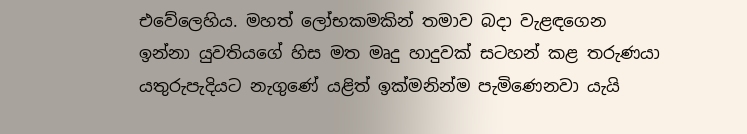එවේලෙහිය. මහත් ලෝභකමකින් තමාව බදා වැළඳගෙන ඉන්නා යුවතියගේ හිස මත මෘදු හාදුවක් සටහන් කළ තරුණයා යතුරුපැදියට නැගුණේ යළිත් ඉක්මනින්ම පැමිණෙනවා යැයි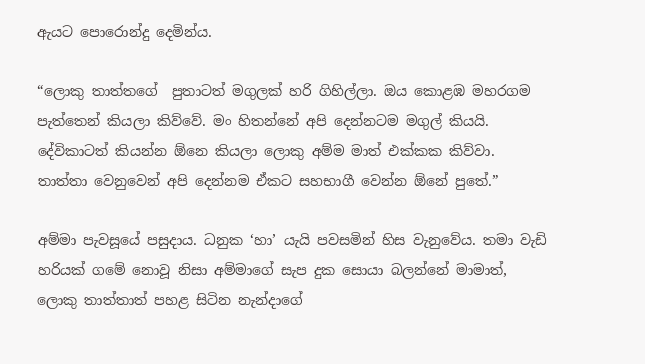ඇයට පොරොන්දු දෙමින්ය.

“ලොකු තාත්තගේ  පුතාටත් මගුලක් හරි ගිහිල්ලා. ඔය කොළඹ මහරගම පැත්තෙන් කියලා කිව්වේ. මං හිතන්නේ අපි දෙන්නටම මගුල් කියයි. දේවිකාටත් කියන්න ඕනෙ කියලා ලොකු අම්ම මාත් එක්කක කිව්වා. තාත්තා වෙනුවෙන් අපි දෙන්නම ඒකට සහභාගී වෙන්න ඕනේ පුතේ.”

අම්මා පැවසූයේ පසුදාය. ධනුක ‘හා’ යැයි පවසමින් හිස වැනුවේය. තමා වැඩි හරියක් ගමේ නොවූ නිසා අම්මාගේ සැප දුක සොයා බලන්නේ මාමාත්, ලොකු තාත්තාත් පහළ සිටින නැන්දාගේ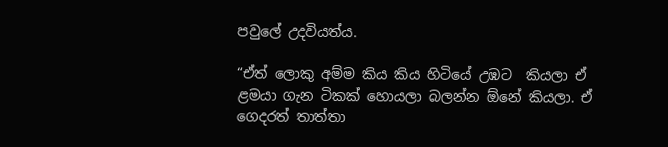පවු‍ලේ උදවියත්ය.

“ඒත් ලොකු අම්ම කිය කිය හිටියේ උඹට  කියලා ඒ ළමයා ගැන ටිකක් හොයලා බලන්න ඕනේ කියලා. ඒ ගෙදරත් තාත්තා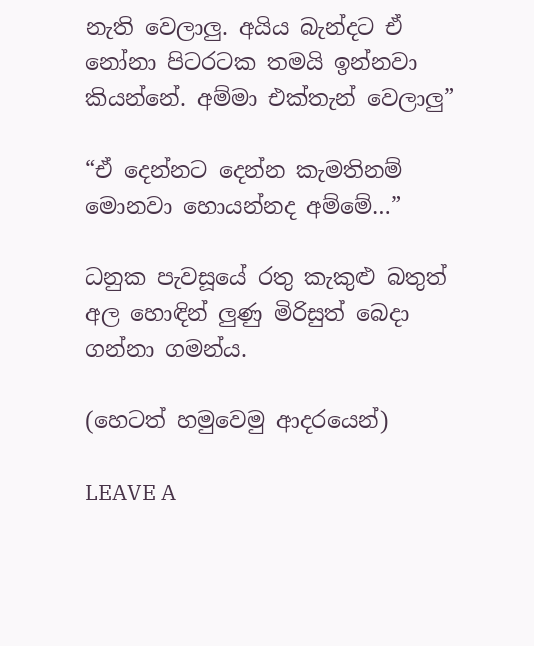නැති වෙලාලු. අයිය බැන්දට ඒ නෝනා පිටරටක තමයි ඉන්නවා කියන්නේ. අම්මා එක්තැන් වෙලාලු”

“ඒ දෙන්නට දෙන්න කැමතිනම් මොනවා හොයන්නද අම්මේ…”

ධනුක පැවසූයේ රතු කැකුළු බතුත්   අල හොඳින් ලුණු මිරිසුත් බෙදා ගන්නා ගමන්ය.

(හෙටත් හමුවෙමු ආදරයෙන්)

LEAVE A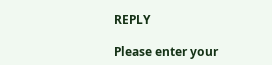REPLY

Please enter your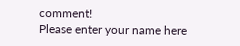comment!
Please enter your name here